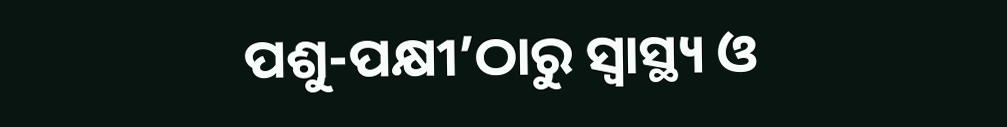ପଶୁ-ପକ୍ଷୀ’ଠାରୁ ସ୍ବାସ୍ଥ୍ୟ ଓ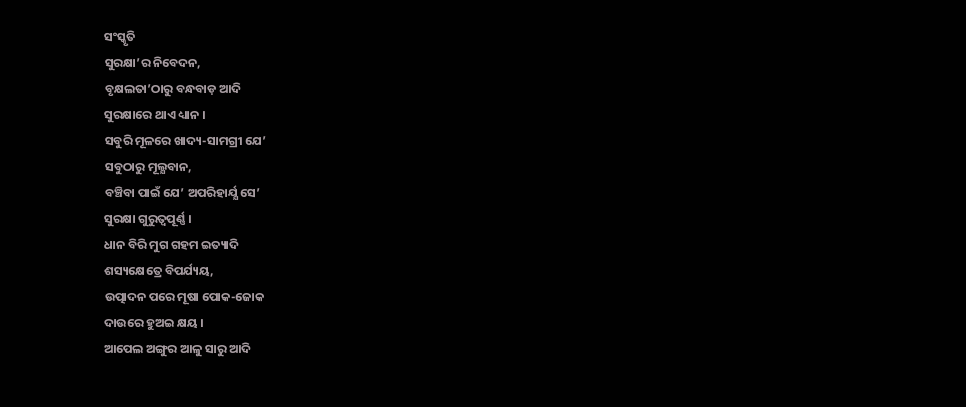ସଂସ୍କୃତି
ସୁରକ୍ଷା’ର ନିବେଦନ,
ବୃକ୍ଷଲତା’ଠାରୁ ବନ୍ଧବାଡ଼ ଆଦି
ସୁରକ୍ଷାରେ ଥାଏ ଧ୍ୟାନ ।
ସବୁରି ମୂଳରେ ଖାଦ୍ୟ-ସାମଗ୍ରୀ ଯେ’
ସବୁଠାରୁ ମୂଲ୍ଯବାନ,
ବଞ୍ଚିବା ପାଇଁ ଯେ’ ଅପରିହାର୍ଯ୍ଯ ସେ’
ସୁରକ୍ଷା ଗୁରୁତ୍ୱପୂର୍ଣ୍ଣ ।
ଧାନ ବିରି ମୁଗ ଗହମ ଇତ୍ୟାଦି
ଶସ୍ୟକ୍ଷେତ୍ରେ ବିପର୍ଯ୍ୟୟ,
ଉତ୍ପାଦନ ପରେ ମୂଷା ପୋକ-ଜୋକ
ଦାଉରେ ହୁଅଇ କ୍ଷୟ ।
ଆପେଲ ଅଙ୍ଗୁର ଆଳୁ ସାରୁ ଆଦି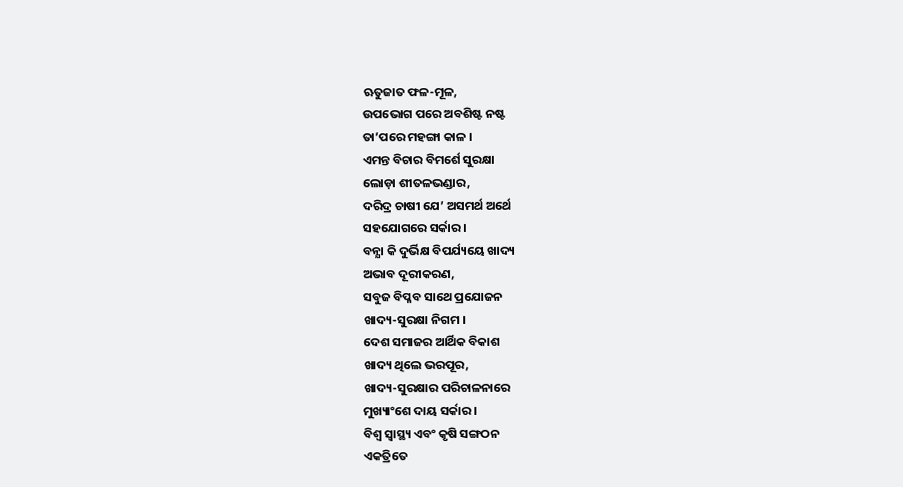ଋତୁଜାତ ଫଳ-ମୂଳ,
ଉପଭୋଗ ପରେ ଅବଶିଷ୍ଟ ନଷ୍ଟ
ତା’ପରେ ମହଙ୍ଗା କାଳ ।
ଏମନ୍ତ ବିଚାର ବିମର୍ଶେ ସୁରକ୍ଷା
ଲୋଡ଼ା ଶୀତଳଭଣ୍ଡାର,
ଦରିଦ୍ର ଚାଷୀ ଯେ’ ଅସମର୍ଥ ଅର୍ଥେ
ସହଯୋଗରେ ସର୍କାର ।
ବନ୍ଯା କି ଦୁର୍ଭିକ୍ଷ ବିପର୍ଯ୍ୟୟେ ଖାଦ୍ୟ
ଅଭାବ ଦୂରୀକରଣ,
ସବୁଜ ବିପ୍ଳବ ସାଥେ ପ୍ରଯୋଜନ
ଖାଦ୍ୟ-ସୁରକ୍ଷା ନିଗମ ।
ଦେଶ ସମାଜର ଆର୍ଥିକ ବିକାଶ
ଖାଦ୍ୟ ଥିଲେ ଭରପୂର,
ଖାଦ୍ୟ-ସୁରକ୍ଷାର ପରିଚାଳନାରେ
ମୁଖ୍ୟାଂଶେ ଦାୟ ସର୍କାର ।
ବିଶ୍ବ ସ୍ବାସ୍ଥ୍ୟ ଏବଂ କୃଷି ସଙ୍ଗଠନ
ଏକତ୍ରିତେ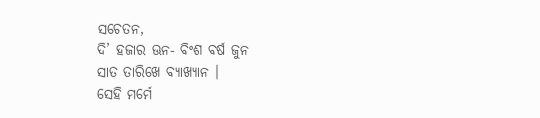ସଚେତନ,
ଦି’ ହଜାର ଊନ- ବିଂଶ ବର୍ଷ ଜୁନ
ସାତ ତାରିଖେ ବ୍ଯାଖ୍ଯାନ ।
ସେହି ମର୍ମେ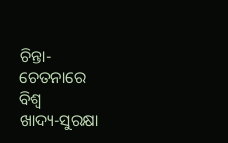ଚିନ୍ତା- ଚେତନାରେ ବିଶ୍ବ
ଖାଦ୍ୟ-ସୁରକ୍ଷା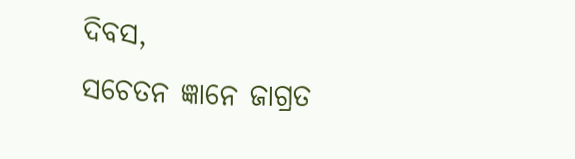ଦିବସ,
ସଚେତନ ଜ୍ଞାନେ ଜାଗ୍ରତ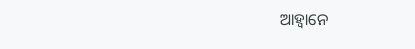ଆହ୍ବାନେ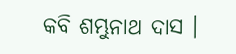କବି ଶମ୍ଭୁନାଥ ଦାସ ।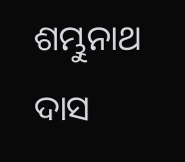ଶମ୍ଭୁନାଥ ଦାସ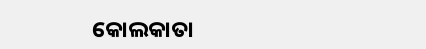କୋଲକାତା